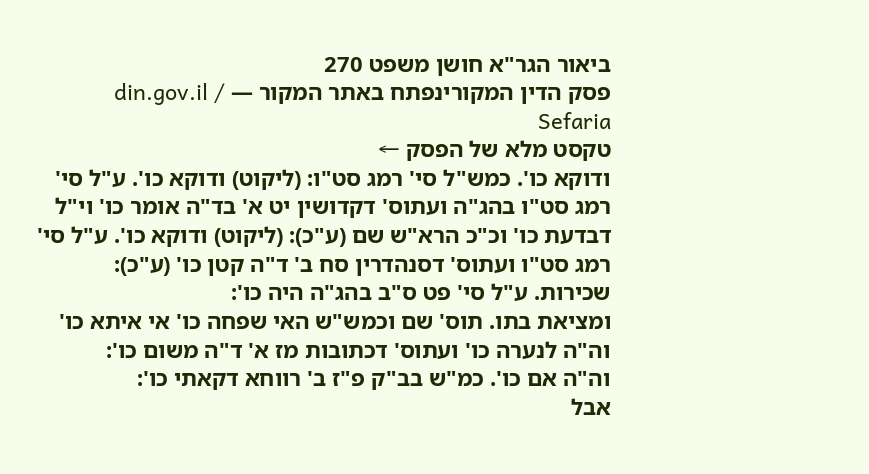ביאור הגר"א חושן משפט 270
פסק הדין המקורינפתח באתר המקור — din.gov.il / Sefaria
טקסט מלא של הפסק ←
ודוקא כו'. כמש"ל סי' רמג סט"ו: (ליקוט) ודוקא כו'. ע"ל סי' רמג סט"ו בהג"ה ועתוס' דקדושין יט א' בד"ה אומר כו' וי"ל דבדעת כו' וכ"כ הרא"ש שם (ע"כ): (ליקוט) ודוקא כו'. ע"ל סי' רמג סט"ו ועתוס' דסנהדרין סח ב' ד"ה קטן כו' (ע"כ):
שכירות. ע"ל סי' פט ס"ב בהג"ה היה כו':
ומציאת בתו. תוס' שם וכמש"ש האי שפחה כו' אי איתא כו' וה"ה לנערה כו' ועתוס' דכתובות מז א' ד"ה משום כו':
וה"ה אם כו'. כמ"ש בב"ק פ"ז ב' רווחא דקאתי כו':
אבל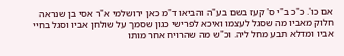אם כו'. כ"כ ב"י ס' קעז בשם בע"ה והביאו ד"מ כאן ירושלמי א"ר אסי בן שנראה חלוק מאביו מה שסגל לעצמו ואיכא לפרישי כגון שסמך על שולחן אביו וסגל בחיי אביו ומדלא תבע מחל ליה. וכ"ש מה שהרויח אחר מותו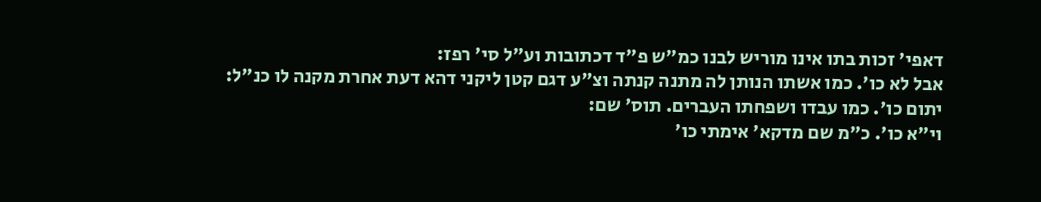דאפי' זכות בתו אינו מוריש לבנו כמ"ש פ"ד דכתובות וע"ל סי' רפז:
אבל לא כו'. כמו אשתו הנותן לה מתנה קנתה וצ"ע דגם קטן ליקני דהא דעת אחרת מקנה לו כנ"ל:
יתום כו'. כמו עבדו ושפחתו העברים. תוס' שם:
וי"א כו'. כ"מ שם מדקא' אימתי כו'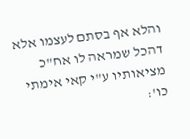והלא אף בסתם לעצמו אלא דהכל שמראה לו אח"כ מציאותיו ע"י קאי אימתי כו':